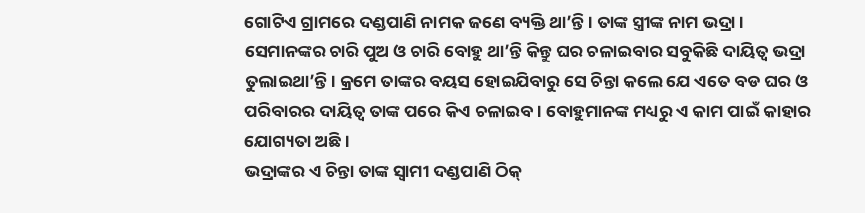ଗୋଟିଏ ଗ୍ରାମରେ ଦଣ୍ଡପାଣି ନାମକ ଜଣେ ବ୍ୟକ୍ତି ଥା’ନ୍ତି । ତାଙ୍କ ସ୍ତ୍ରୀଙ୍କ ନାମ ଭଦ୍ରା । ସେମାନଙ୍କର ଚାରି ପୁଅ ଓ ଚାରି ବୋହୁ ଥା’ନ୍ତି କିନ୍ତୁ ଘର ଚଳାଇବାର ସବୁକିଛି ଦାୟିତ୍ୱ ଭଦ୍ରା ତୁଲାଇଥା’ନ୍ତି । କ୍ରମେ ତାଙ୍କର ବୟସ ହୋଇଯିବାରୁ ସେ ଚିନ୍ତା କଲେ ଯେ ଏତେ ବଡ ଘର ଓ ପରିବାରର ଦାୟିତ୍ୱ ତାଙ୍କ ପରେ କିଏ ଚଳାଇବ । ବୋହୁମାନଙ୍କ ମଧ୍ୟରୁ ଏ କାମ ପାଇଁ କାହାର ଯୋଗ୍ୟତା ଅଛି ।
ଭଦ୍ରାଙ୍କର ଏ ଚିନ୍ତା ତାଙ୍କ ସ୍ୱାମୀ ଦଣ୍ଡପାଣି ଠିକ୍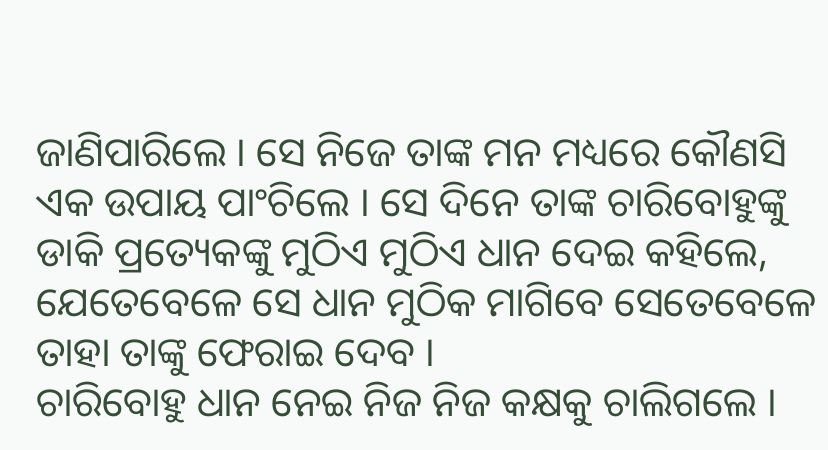ଜାଣିପାରିଲେ । ସେ ନିଜେ ତାଙ୍କ ମନ ମଧ୍ୟରେ କୌଣସି ଏକ ଉପାୟ ପାଂଚିଲେ । ସେ ଦିନେ ତାଙ୍କ ଚାରିବୋହୁଙ୍କୁ ଡାକି ପ୍ରତ୍ୟେକଙ୍କୁ ମୁଠିଏ ମୁଠିଏ ଧାନ ଦେଇ କହିଲେ, ଯେତେବେଳେ ସେ ଧାନ ମୁଠିକ ମାଗିବେ ସେତେବେଳେ ତାହା ତାଙ୍କୁ ଫେରାଇ ଦେବ ।
ଚାରିବୋହୁ ଧାନ ନେଇ ନିଜ ନିଜ କକ୍ଷକୁ ଚାଲିଗଲେ ।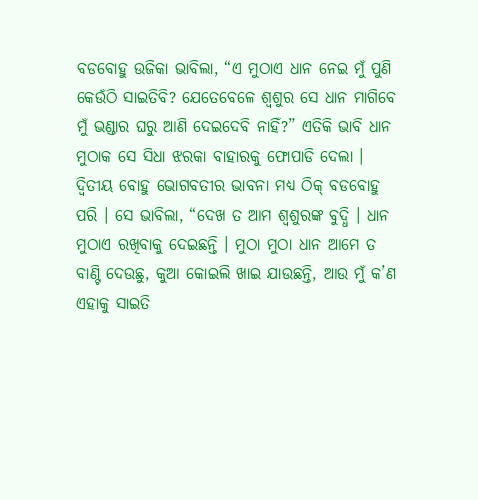ବଡବୋହୁ ଉଜିକା ଭାବିଲା, “ଏ ମୁଠାଏ ଧାନ ନେଇ ମୁଁ ପୁଣି କେଉଁଠି ସାଇତିବି? ଯେତେବେଳେ ଶ୍ୱଶୁର ସେ ଧାନ ମାଗିବେ ମୁଁ ଭଣ୍ଡାର ଘରୁ ଆଣି ଦେଇଦେବି ନାହିଁ?” ଏତିକି ଭାବି ଧାନ ମୁଠାକ ସେ ସିଧା ଝରକା ବାହାରକୁ ଫୋପାଡି ଦେଲା ।
ଦ୍ୱିତୀୟ ବୋହୁ ଭୋଗବତୀର ଭାବନା ମଧ୍ୟ ଠିକ୍ ବଡବୋହୁ ପରି । ସେ ଭାବିଲା, “ଦେଖ ତ ଆମ ଶ୍ୱଶୁରଙ୍କ ବୁଦ୍ଧି । ଧାନ ମୁଠାଏ ରଖିବାକୁ ଦେଇଛନ୍ତି । ମୁଠା ମୁଠା ଧାନ ଆମେ ତ ବାଣ୍ଟି ଦେଉଛୁ, କୁଆ କୋଇଲି ଖାଇ ଯାଉଛନ୍ତି, ଆଉ ମୁଁ କ’ଣ ଏହାକୁ ସାଇତି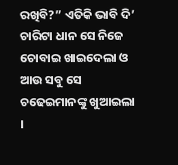ରଖିବି?” ଏତିକି ଭାବି ଦି’ ଚାରିଟା ଧାନ ସେ ନିଜେ ଚୋବାଇ ଖାଇଦେଲା ଓ ଆଉ ସବୁ ସେ ଚଢେଇମାନଙ୍କୁ ଖୁଆଇଲା ।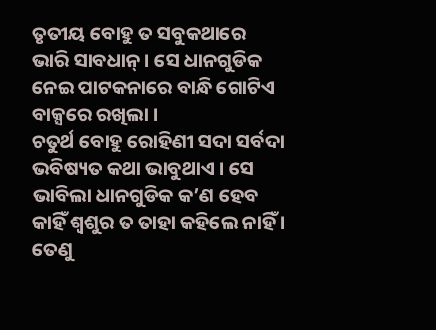ତୃତୀୟ ବୋହୁ ତ ସବୁକଥାରେ ଭାରି ସାବଧାନ୍ । ସେ ଧାନଗୁଡିକ ନେଇ ପାଟକନାରେ ବାନ୍ଧି ଗୋଟିଏ ବାକ୍ସରେ ରଖିଲା ।
ଚତୁର୍ଥ ବୋହୁ ରୋହିଣୀ ସଦା ସର୍ବଦା ଭବିଷ୍ୟତ କଥା ଭାବୁଥାଏ । ସେ ଭାବିଲା ଧାନଗୁଡିକ କ’ଣ ହେବ କାହିଁ ଶ୍ୱଶୁର ତ ତାହା କହିଲେ ନାହିଁ । ତେଣୁ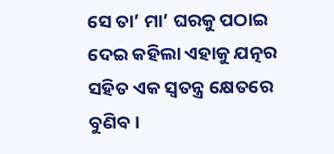ସେ ତା’ ମା’ ଘରକୁ ପଠାଇ ଦେଇ କହିଲା ଏହାକୁ ଯତ୍ନର ସହିତ ଏକ ସ୍ୱତନ୍ତ୍ର କ୍ଷେତରେ ବୁଣିବ ।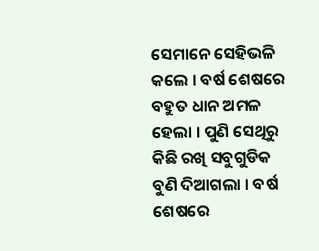ସେମାନେ ସେହିଭଳି କଲେ । ବର୍ଷ ଶେଷରେ ବହୁତ ଧାନ ଅମଳ ହେଲା । ପୁଣି ସେଥିରୁ କିଛି ରଖି ସବୁଗୁଡିକ ବୁଣି ଦିଆଗଲା । ବର୍ଷ ଶେଷରେ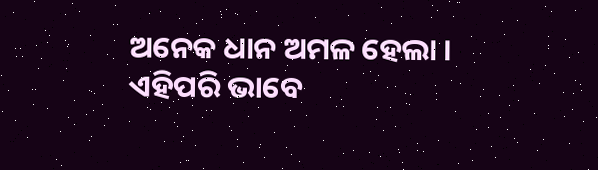ଅନେକ ଧାନ ଅମଳ ହେଲା । ଏହିପରି ଭାବେ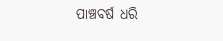ପାଞ୍ଚବର୍ଷ ଧରି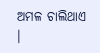ଅମଳ ଚାଲିଥାଏ ।